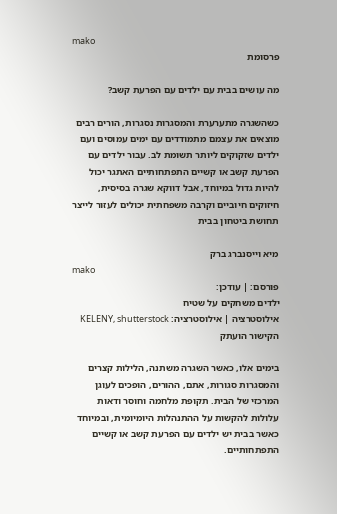mako
פרסומת

מה עושים בבית עם ילדים עם הפרעת קשב?

כשהשגרה מתערערת והמסגרות נסגרות, הורים רבים מוצאים את עצמם מתמודדים עם ימים עמוסים ועם ילדים שזקוקים ליותר תשומת לב. עבור ילדים עם הפרעת קשב או קשיים התפתחותיים האתגר יכול להיות גדול במיוחד, אבל דווקא שגרה בסיסית, חיזוקים חיוביים וקרבה משפחתית יכולים לעזור לייצר תחושת ביטחון בבית

מיא וייסנברג ברק
mako
פורסם: | עודכן:
ילדים משחקים על שטיח
אילוסטרציה | אילוסטרציה: KELENY, shutterstock
הקישור הועתק

בימים אלו, כאשר השגרה משתנה, הלילות קצרים והמסגרות סגורות, אתם, ההורים, הופכים לעוגן המרכזי של הבית. תקופת מלחמה וחוסר ודאות עלולות להקשות על ההתנהלות היומיומית, ובמיוחד כאשר בבית יש ילדים עם הפרעת קשב או קשיים התפתחותיים.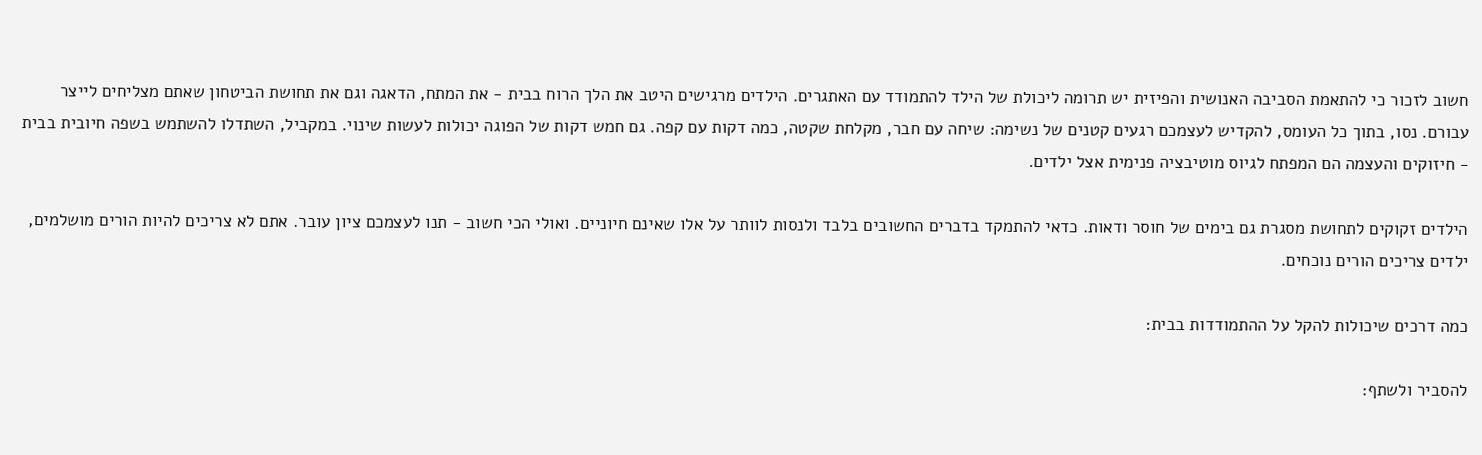חשוב לזכור כי להתאמת הסביבה האנושית והפיזית יש תרומה ליכולת של הילד להתמודד עם האתגרים. הילדים מרגישים היטב את הלך הרוח בבית - את המתח, הדאגה וגם את תחושת הביטחון שאתם מצליחים לייצר עבורם. נסו, בתוך כל העומס, להקדיש לעצמכם רגעים קטנים של נשימה: שיחה עם חבר, מקלחת שקטה, כמה דקות עם קפה. גם חמש דקות של הפוגה יכולות לעשות שינוי. במקביל, השתדלו להשתמש בשפה חיובית בבית - חיזוקים והעצמה הם המפתח לגיוס מוטיבציה פנימית אצל ילדים.

הילדים זקוקים לתחושת מסגרת גם בימים של חוסר ודאות. כדאי להתמקד בדברים החשובים בלבד ולנסות לוותר על אלו שאינם חיוניים. ואולי הכי חשוב - תנו לעצמכם ציון עובר. אתם לא צריכים להיות הורים מושלמים, ילדים צריכים הורים נוכחים.

כמה דרכים שיכולות להקל על ההתמודדות בבית:

להסביר ולשתף: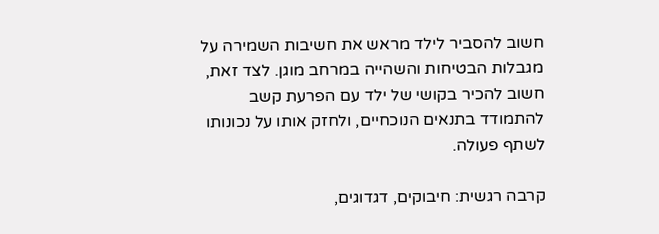חשוב להסביר לילד מראש את חשיבות השמירה על מגבלות הבטיחות והשהייה במרחב מוגן. לצד זאת, חשוב להכיר בקושי של ילד עם הפרעת קשב להתמודד בתנאים הנוכחיים, ולחזק אותו על נכונותו לשתף פעולה.

קרבה רגשית: חיבוקים, דגדוגים,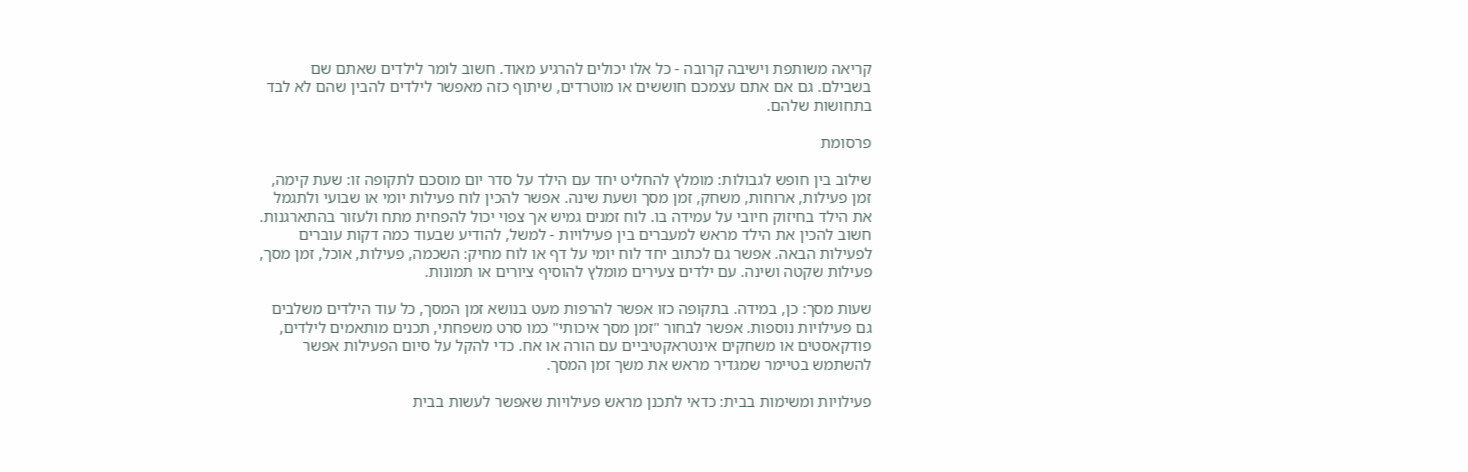קריאה משותפת וישיבה קרובה - כל אלו יכולים להרגיע מאוד. חשוב לומר לילדים שאתם שם בשבילם. גם אם אתם עצמכם חוששים או מוטרדים, שיתוף כזה מאפשר לילדים להבין שהם לא לבד בתחושות שלהם.

פרסומת

שילוב בין חופש לגבולות: מומלץ להחליט יחד עם הילד על סדר יום מוסכם לתקופה זו: שעת קימה, זמן פעילות, ארוחות, משחק, זמן מסך ושעת שינה. אפשר להכין לוח פעילות יומי או שבועי ולתגמל את הילד בחיזוק חיובי על עמידה בו. לוח זמנים גמיש אך צפוי יכול להפחית מתח ולעזור בהתארגנות. חשוב להכין את הילד מראש למעברים בין פעילויות - למשל, להודיע שבעוד כמה דקות עוברים לפעילות הבאה. אפשר גם לכתוב יחד לוח יומי על דף או לוח מחיק: השכמה, פעילות, אוכל, זמן מסך, פעילות שקטה ושינה. עם ילדים צעירים מומלץ להוסיף ציורים או תמונות.

שעות מסך: כן, במידה. בתקופה כזו אפשר להרפות מעט בנושא זמן המסך, כל עוד הילדים משלבים גם פעילויות נוספות. אפשר לבחור "זמן מסך איכותי" כמו סרט משפחתי, תכנים מותאמים לילדים, פודקאסטים או משחקים אינטראקטיביים עם הורה או אח. כדי להקל על סיום הפעילות אפשר להשתמש בטיימר שמגדיר מראש את משך זמן המסך.

פעילויות ומשימות בבית: כדאי לתכנן מראש פעילויות שאפשר לעשות בבית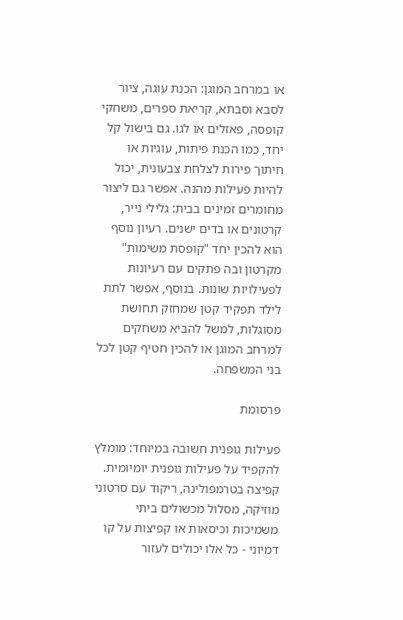או במרחב המוגן: הכנת עוגה, ציור לסבא וסבתא, קריאת ספרים, משחקי קופסה, פאזלים או לגו. גם בישול קל יחד, כמו הכנת פיתות, עוגיות או חיתוך פירות לצלחת צבעונית, יכול להיות פעילות מהנה. אפשר גם ליצור מחומרים זמינים בבית: גלילי נייר, קרטונים או בדים ישנים. רעיון נוסף הוא להכין יחד "קופסת משימות" מקרטון ובה פתקים עם רעיונות לפעילויות שונות. בנוסף, אפשר לתת לילד תפקיד קטן שמחזק תחושת מסוגלות, למשל להביא משחקים למרחב המוגן או להכין חטיף קטן לכל בני המשפחה.

פרסומת

פעילות גופנית חשובה במיוחד: מומלץ להקפיד על פעילות גופנית יומיומית. קפיצה בטרמפולינה, ריקוד עם סרטוני מוזיקה, מסלול מכשולים ביתי משמיכות וכיסאות או קפיצות על קו דמיוני - כל אלו יכולים לעזור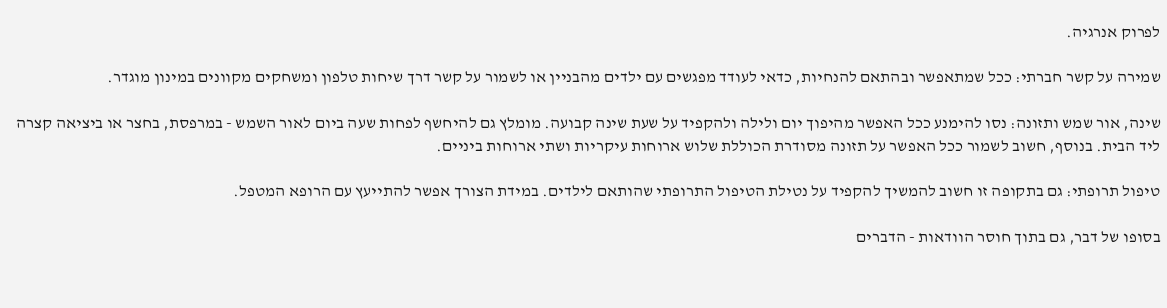לפרוק אנרגיה.

שמירה על קשר חברתי: ככל שמתאפשר ובהתאם להנחיות, כדאי לעודד מפגשים עם ילדים מהבניין או לשמור על קשר דרך שיחות טלפון ומשחקים מקוונים במינון מוגדר.

שינה, אור שמש ותזונה: נסו להימנע ככל האפשר מהיפוך יום ולילה ולהקפיד על שעת שינה קבועה. מומלץ גם להיחשף לפחות שעה ביום לאור השמש - במרפסת, בחצר או ביציאה קצרה ליד הבית. בנוסף, חשוב לשמור ככל האפשר על תזונה מסודרת הכוללת שלוש ארוחות עיקריות ושתי ארוחות ביניים.

טיפול תרופתי: גם בתקופה זו חשוב להמשיך להקפיד על נטילת הטיפול התרופתי שהותאם לילדים. במידת הצורך אפשר להתייעץ עם הרופא המטפל.

בסופו של דבר, גם בתוך חוסר הוודאות - הדברים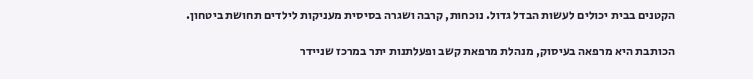הקטנים בבית יכולים לעשות הבדל גדול. נוכחות, קרבה ושגרה בסיסית מעניקות לילדים תחושת ביטחון.

הכותבת היא מרפאה בעיסוק, מנהלת מרפאת קשב ופעלתנות יתר במרכז שניידר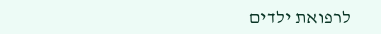לרפואת ילדים